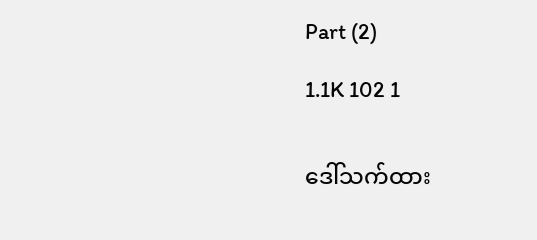Part (2)

1.1K 102 1


ဒေါ်သက်ထား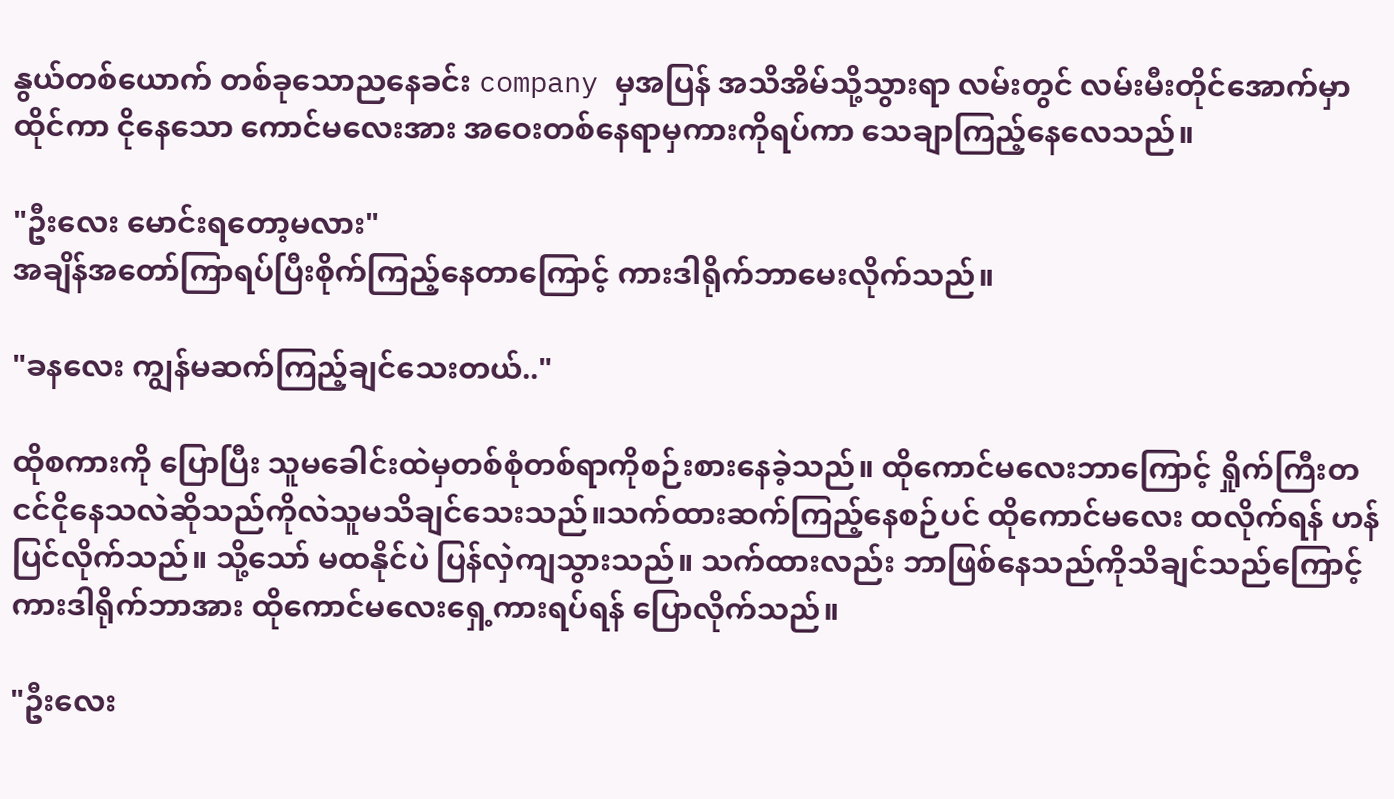နွယ်တစ်ယောက် တစ်ခုသောညနေခင်း company မှအပြန် အသိအိမ်သို့သွားရာ လမ်းတွင် လမ်းမီးတိုင်အောက်မှာထိုင်ကာ ငိုနေသော ကောင်မလေးအား အဝေးတစ်နေရာမှကားကိုရပ်ကာ သေချာကြည့်နေလေသည်။

"ဦးလေး မောင်းရတော့မလား"
အချိန်‌အတော်ကြာရပ်ပြီးစိုက်ကြည့်နေတာကြောင့် ကားဒါရိုက်ဘာမေးလိုက်သည်။

"ခနလေး ကျွန်မဆက်ကြည့်ချင်သေးတယ်.."

ထိုစကားကို ပြောပြီး သူမခေါင်းထဲမှတစ်စုံတစ်ရာကို‌စဉ်းစားနေခဲ့သည်။ ထိုကောင်မလေးဘာကြောင့် ရှိုက်ကြီးတငင်ငိုနေသလဲဆိုသည်ကိုလဲသူမသိချင်သေးသည်။သက်ထားဆက်ကြည့်နေစဉ်ပင် ထိုကောင်မလေး ထလိုက်ရန် ဟန်ပြင်လိုက်သည်။ သို့သော် မထနိုင်ပဲ ပြန်လှဲကျသွားသည်။ သက်ထားလည်း ဘာဖြစ်နေသည်ကိုသိချင်သည်ကြောင့် ကားဒါရိုက်ဘာအား ထိုကောင်မလေးရှေ့ကားရပ်ရန် ပြောလိုက်သည်။

"ဦးလေး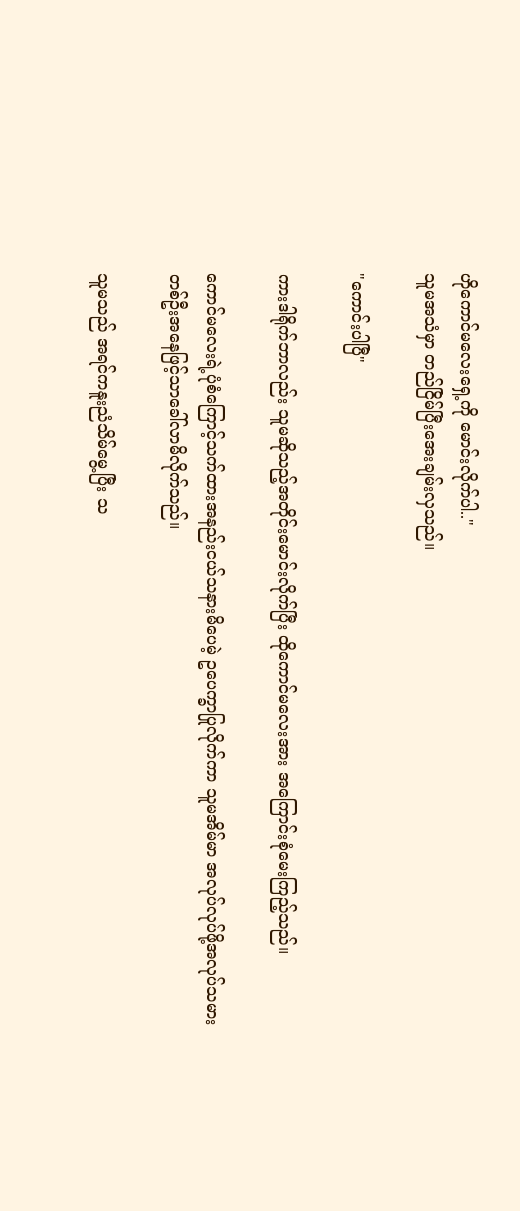ဟိုကောင်မလေးရှေ့ကို မောင်းလိုက်ပါ.."
သူမအသံမှာ တည်ငြိမ်ပြီးအေးချမ်းလှသည်။

"ကောင်းပါပြီ"

ကားဒါရိုက်ဘာလည်း သူမဆိုသည့်အတိုင်းမောင်းလိုက်ပြီး ထိုကောင်မလေးအား အကြောင်းစုံမေးကြည့်သည်။

ကောင်မလေးရဲ့ပုံစံကြောင့်သက်ထားအနည်းငယ်သနားမိပေမဲ့ ဥပေက္ခာပြုလိုက်ကာ သူမအိမ်မာ အလုပ်လုပ်ဖို့အလုပ်သမားတစ်ဦးအနေဖြင့်သာခေါ်လာမိလိုက်သည်။

သူမသည် အရင်ကနူးညံသိမ်မွေ့ပြီး သ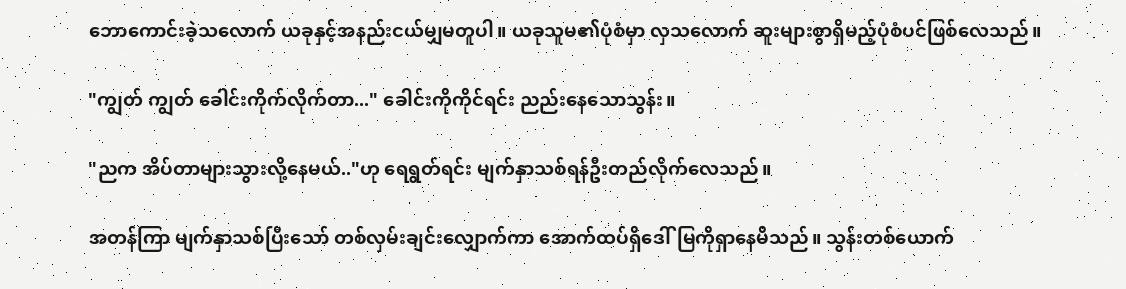ဘောကောင်းခဲ့သလောက် ယခုနှင့်အနည်းငယ်မျှမတူပါ။ ယခုသူမ၏ပုံစံမှာ လှသလောက် ဆူးများစွာရှိမည့်ပုံစံပင်ဖြစ်လေသည်။

"ကျွတ် ကျွတ် ခေါင်းကိုက်လိုက်တာ..." ခေါင်းကိုကိုင်ရင်း ညည်းနေသောသွန်း။

"ညက အိပ်တာများသွားလို့နေမယ်.."ဟု ရေရွတ်ရင်း မျက်နှာသစ်ရန်ဦးတည်လိုက်လေသည်။

အတန်ကြာ မျက်နှာသစ်ပြီးသော် တစ်လှမ်းချင်းလျှောက်ကာ အောက်ထပ်ရှိဒေါ်မြကို‌ရှာနေမိသည်။ သွန်းတစ်ယောက်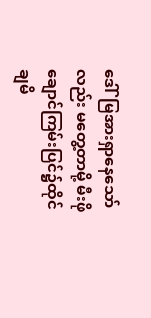ဒေါ်မြအားရှာနေသော်လည်း မတွေ့တာမို့ မီးဖိုချောင်ကြမ်းပြင်၌ထိုင်ချမိ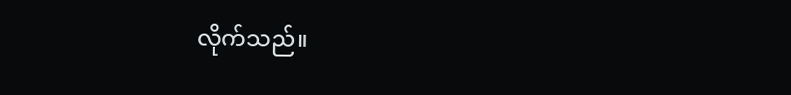လိုက်သည်။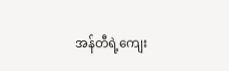အန်တီရဲ့‌ကျေး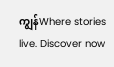ကျွန်Where stories live. Discover now